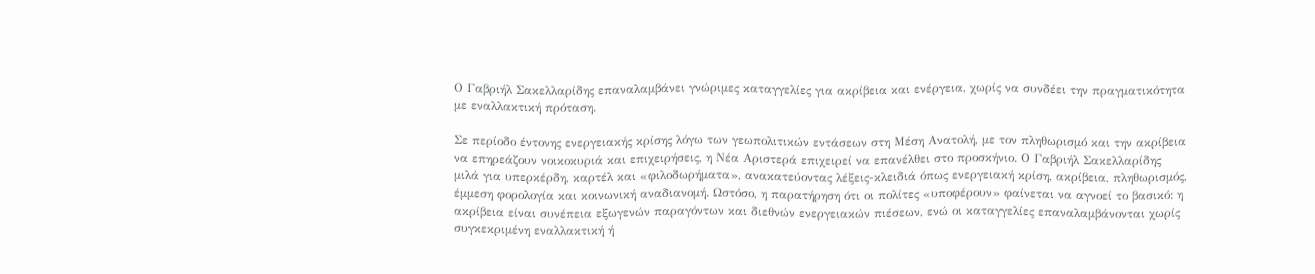Ο Γαβριήλ Σακελλαρίδης επαναλαμβάνει γνώριμες καταγγελίες για ακρίβεια και ενέργεια, χωρίς να συνδέει την πραγματικότητα με εναλλακτική πρόταση.

Σε περίοδο έντονης ενεργειακής κρίσης λόγω των γεωπολιτικών εντάσεων στη Μέση Ανατολή, με τον πληθωρισμό και την ακρίβεια να επηρεάζουν νοικοκυριά και επιχειρήσεις, η Νέα Αριστερά επιχειρεί να επανέλθει στο προσκήνιο. Ο Γαβριήλ Σακελλαρίδης μιλά για υπερκέρδη, καρτέλ και «φιλοδωρήματα», ανακατεύοντας λέξεις-κλειδιά όπως ενεργειακή κρίση, ακρίβεια, πληθωρισμός, έμμεση φορολογία και κοινωνική αναδιανομή. Ωστόσο, η παρατήρηση ότι οι πολίτες «υποφέρουν» φαίνεται να αγνοεί το βασικό: η ακρίβεια είναι συνέπεια εξωγενών παραγόντων και διεθνών ενεργειακών πιέσεων, ενώ οι καταγγελίες επαναλαμβάνονται χωρίς συγκεκριμένη εναλλακτική ή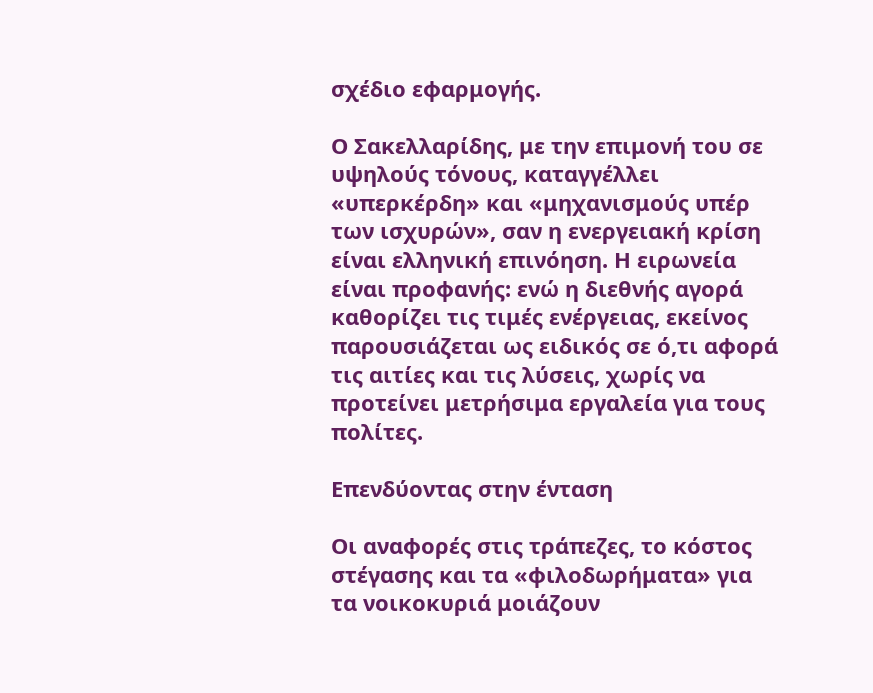σχέδιο εφαρμογής.

Ο Σακελλαρίδης, με την επιμονή του σε υψηλούς τόνους, καταγγέλλει «υπερκέρδη» και «μηχανισμούς υπέρ των ισχυρών», σαν η ενεργειακή κρίση είναι ελληνική επινόηση. Η ειρωνεία είναι προφανής: ενώ η διεθνής αγορά καθορίζει τις τιμές ενέργειας, εκείνος παρουσιάζεται ως ειδικός σε ό,τι αφορά τις αιτίες και τις λύσεις, χωρίς να προτείνει μετρήσιμα εργαλεία για τους πολίτες.

Επενδύοντας στην ένταση

Οι αναφορές στις τράπεζες, το κόστος στέγασης και τα «φιλοδωρήματα» για τα νοικοκυριά μοιάζουν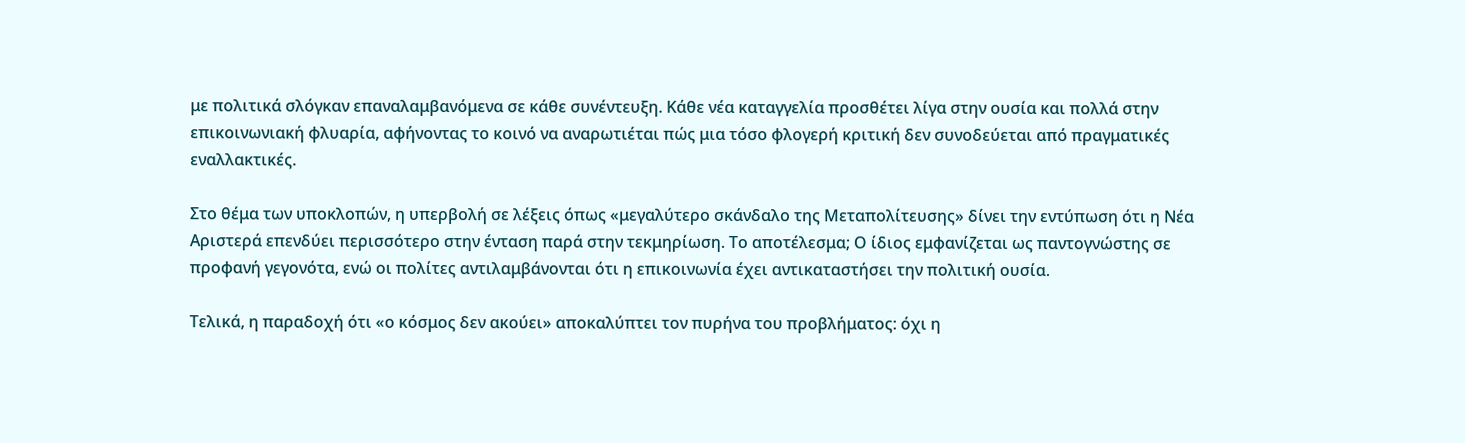με πολιτικά σλόγκαν επαναλαμβανόμενα σε κάθε συνέντευξη. Κάθε νέα καταγγελία προσθέτει λίγα στην ουσία και πολλά στην επικοινωνιακή φλυαρία, αφήνοντας το κοινό να αναρωτιέται πώς μια τόσο φλογερή κριτική δεν συνοδεύεται από πραγματικές εναλλακτικές.

Στο θέμα των υποκλοπών, η υπερβολή σε λέξεις όπως «μεγαλύτερο σκάνδαλο της Μεταπολίτευσης» δίνει την εντύπωση ότι η Νέα Αριστερά επενδύει περισσότερο στην ένταση παρά στην τεκμηρίωση. Το αποτέλεσμα; Ο ίδιος εμφανίζεται ως παντογνώστης σε προφανή γεγονότα, ενώ οι πολίτες αντιλαμβάνονται ότι η επικοινωνία έχει αντικαταστήσει την πολιτική ουσία.

Τελικά, η παραδοχή ότι «ο κόσμος δεν ακούει» αποκαλύπτει τον πυρήνα του προβλήματος: όχι η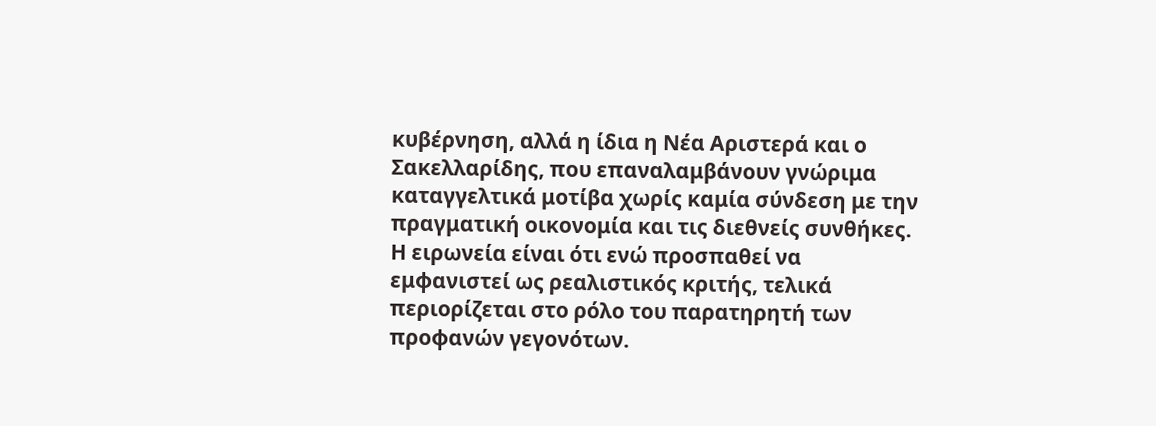κυβέρνηση, αλλά η ίδια η Νέα Αριστερά και ο Σακελλαρίδης, που επαναλαμβάνουν γνώριμα καταγγελτικά μοτίβα χωρίς καμία σύνδεση με την πραγματική οικονομία και τις διεθνείς συνθήκες. Η ειρωνεία είναι ότι ενώ προσπαθεί να εμφανιστεί ως ρεαλιστικός κριτής, τελικά περιορίζεται στο ρόλο του παρατηρητή των προφανών γεγονότων.